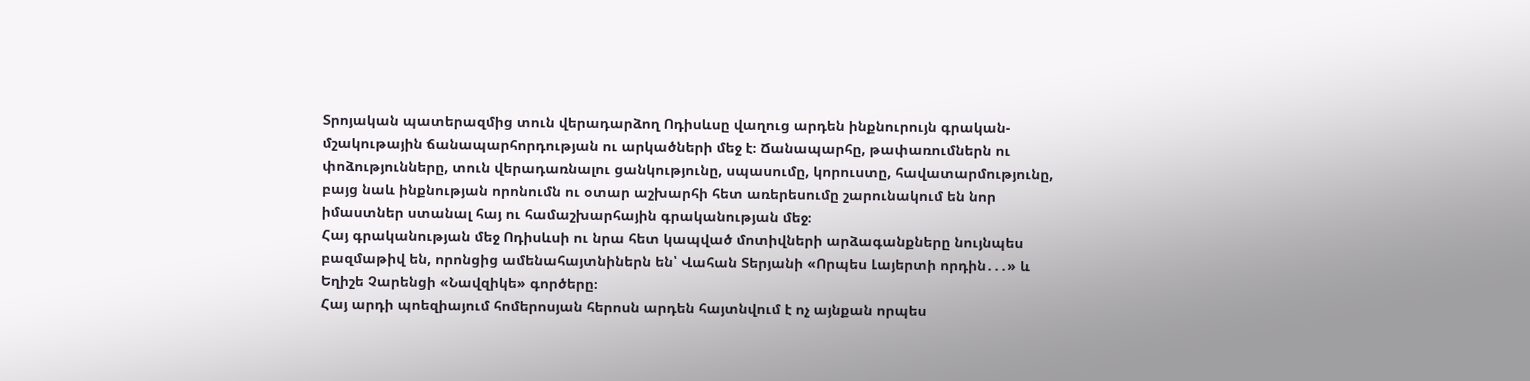Տրոյական պատերազմից տուն վերադարձող Ոդիսևսը վաղուց արդեն ինքնուրույն գրական-մշակութային ճանապարհորդության ու արկածների մեջ է։ Ճանապարհը, թափառումներն ու փոձությունները, տուն վերադառնալու ցանկությունը, սպասումը, կորուստը, հավատարմությունը, բայց նաև ինքնության որոնումն ու օտար աշխարհի հետ առերեսումը շարունակում են նոր իմաստներ ստանալ հայ ու համաշխարհային գրականության մեջ։
Հայ գրականության մեջ Ոդիսևսի ու նրա հետ կապված մոտիվների արձագանքները նույնպես բազմաթիվ են, որոնցից ամենահայտնիներն են՝ Վահան Տերյանի «Որպես Լայերտի որդին․․․» և Եղիշե Չարենցի «Նավզիկե» գործերը։
Հայ արդի պոեզիայում հոմերոսյան հերոսն արդեն հայտնվում է ոչ այնքան որպես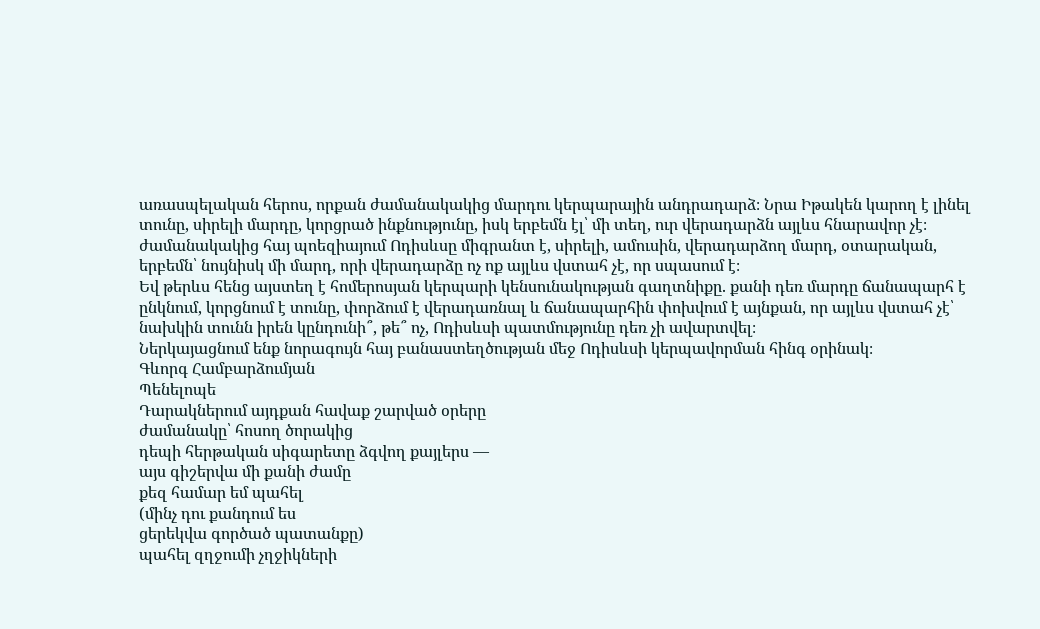առասպելական հերոս, որքան ժամանակակից մարդու կերպարային անդրադարձ։ Նրա Իթակեն կարող է լինել տունը, սիրելի մարդը, կորցրած ինքնությունը, իսկ երբեմն էլ՝ մի տեղ, ուր վերադարձն այլևս հնարավոր չէ։ ժամանակակից հայ պոեզիայում Ոդիսևսը միգրանտ է, սիրելի, ամուսին, վերադարձող մարդ, օտարական, երբեմն՝ նույնիսկ մի մարդ, որի վերադարձը ոչ ոք այլևս վստահ չէ, որ սպասում է։
Եվ թերևս հենց այստեղ է հոմերոսյան կերպարի կենսունակության գաղտնիքը. քանի դեռ մարդը ճանապարհ է ընկնում, կորցնում է տունը, փորձում է վերադառնալ և ճանապարհին փոխվում է այնքան, որ այլևս վստահ չէ՝ նախկին տունն իրեն կընդունի՞, թե՞ ոչ, Ոդիսևսի պատմությունը դեռ չի ավարտվել։
Ներկայացնում ենք նորագույն հայ բանաստեղծության մեջ Ոդիսևսի կերպավորման հինգ օրինակ։
Գևորգ Համբարձումյան
Պենելոպե
Դարակներում այդքան հավաք շարված օրերը
ժամանակը՝ հոսող ծորակից
դեպի հերթական սիգարետը ձգվող քայլերս —
այս գիշերվա մի քանի ժամը
քեզ համար եմ պահել
(մինչ դու քանդում ես
ցերեկվա գործած պատանքը)
պահել զղջումի չղջիկների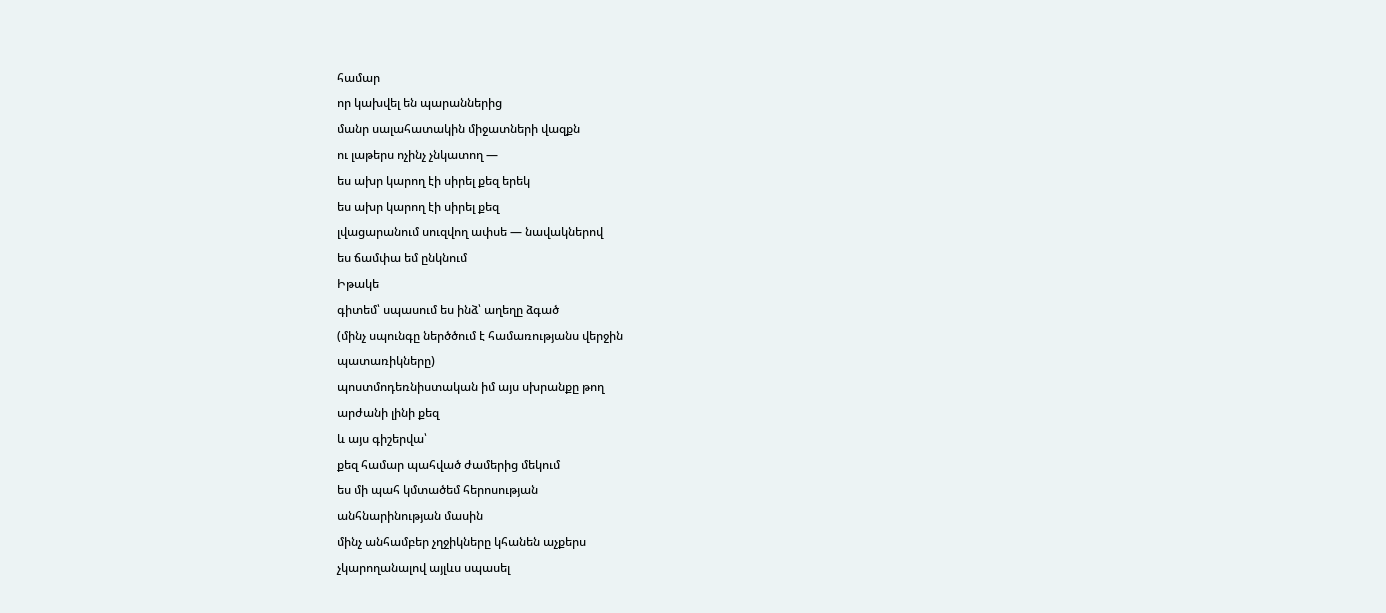համար
որ կախվել են պարաններից
մանր սալահատակին միջատների վազքն
ու լաթերս ոչինչ չնկատող —
ես ախր կարող էի սիրել քեզ երեկ
ես ախր կարող էի սիրել քեզ
լվացարանում սուզվող ափսե — նավակներով
ես ճամփա եմ ընկնում
Իթակե
գիտեմ՝ սպասում ես ինձ՝ աղեղը ձգած
(մինչ սպունգը ներծծում է համառությանս վերջին
պատառիկները)
պոստմոդեռնիստական իմ այս սխրանքը թող
արժանի լինի քեզ
և այս գիշերվա՝
քեզ համար պահված ժամերից մեկում
ես մի պահ կմտածեմ հերոսության
անհնարինության մասին
մինչ անհամբեր չղջիկները կհանեն աչքերս
չկարողանալով այլևս սպասել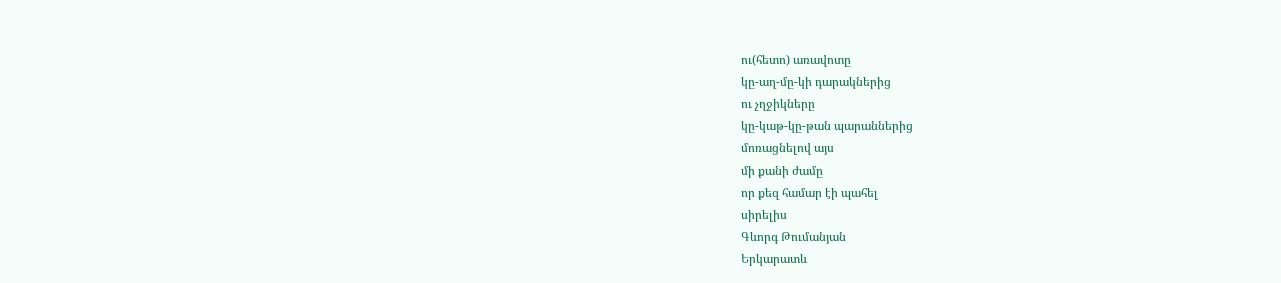ու(հետո) առավոտը
կը-աղ-մը-կի դարակներից
ու չղջիկները
կը-կաթ-կը-թան պարաններից
մոռացնելով այս
մի քանի ժամը
որ քեզ համար էի պահել
սիրելիս
Գևորգ Թումանյան
Երկարատև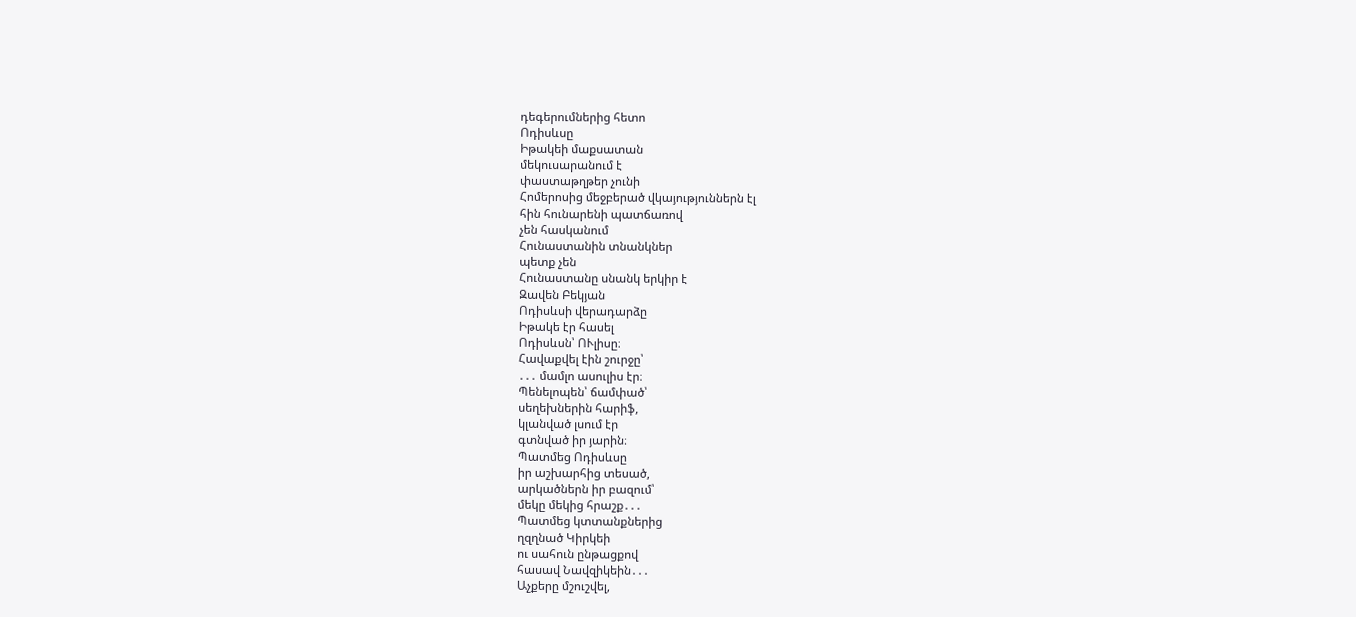դեգերումներից հետո
Ոդիսևսը
Իթակեի մաքսատան
մեկուսարանում է
փաստաթղթեր չունի
Հոմերոսից մեջբերած վկայություններն էլ
հին հունարենի պատճառով
չեն հասկանում
Հունաստանին տնանկներ
պետք չեն
Հունաստանը սնանկ երկիր է
Զավեն Բեկյան
Ոդիսևսի վերադարձը
Իթակե էր հասել
Ոդիսևսն՝ ՈՒլիսը։
Հավաքվել էին շուրջը՝
․․․ մամլո ասուլիս էր։
Պենելոպեն՝ ճամփած՝
սեղեխներին հարիֆ,
կլանված լսում էր
գտնված իր յարին։
Պատմեց Ոդիսևսը
իր աշխարհից տեսած,
արկածներն իր բազում՝
մեկը մեկից հրաշք․․․
Պատմեց կտտանքներից
ղզղնած Կիրկեի
ու սահուն ընթացքով
հասավ Նավզիկեին․․․
Աչքերը մշուշվել,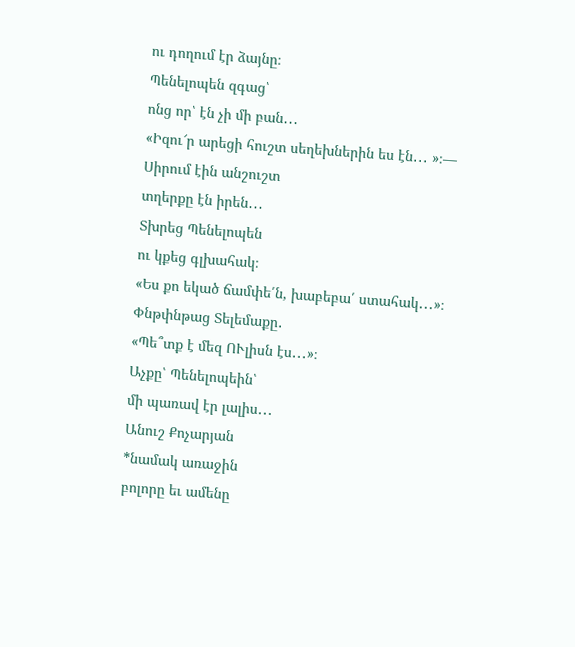ու դողում էր ձայնը։
Պենելոպեն զգաց՝
ոնց որ՝ էն չի մի բան․․․
«Իզու՜ր արեցի հուշտ սեղեխներին ես էն․․․ »։—
Սիրում էին անշուշտ
տղերքը էն իրեն․․․
Տխրեց Պենելոպեն
ու կքեց գլխահակ։
«Ես քո եկած ճամփե՛ն, խաբեբա՛ ստահակ․․․»։
Փնթփնթաց Տելեմաքը․
«Պե՞տք է մեզ ՈՒլիսն էս․․․»։
Աչքը՝ Պենելոպեին՝
մի պառավ էր լալիս․․․
Անուշ Քոչարյան
*նամակ առաջին
բոլորը եւ ամենը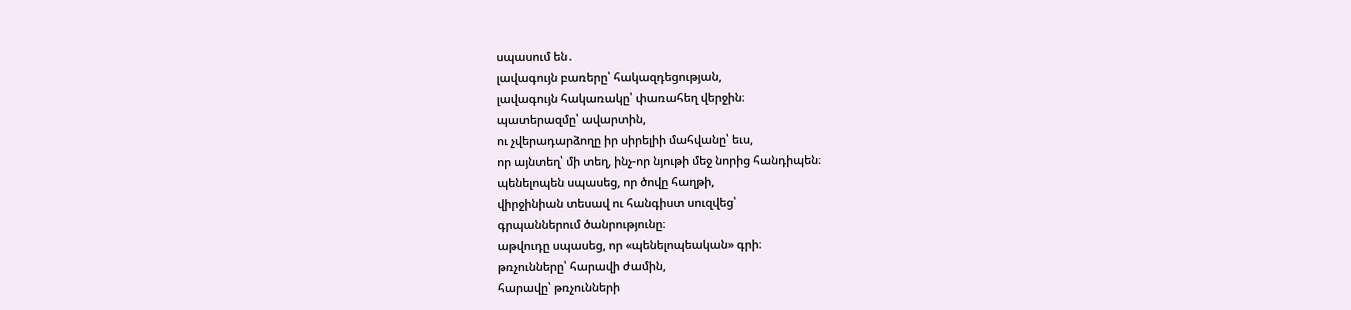սպասում են․
լավագույն բառերը՝ հակազդեցության,
լավագույն հակառակը՝ փառահեղ վերջին։
պատերազմը՝ ավարտին,
ու չվերադարձողը իր սիրելիի մահվանը՝ եւս,
որ այնտեղ՝ մի տեղ, ինչ-որ նյութի մեջ նորից հանդիպեն։
պենելոպեն սպասեց, որ ծովը հաղթի,
վիրջինիան տեսավ ու հանգիստ սուզվեց՝
գրպաններում ծանրությունը։
աթվուդը սպասեց, որ «պենելոպեական» գրի։
թռչունները՝ հարավի ժամին,
հարավը՝ թռչունների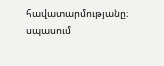հավատարմությանը։
սպասում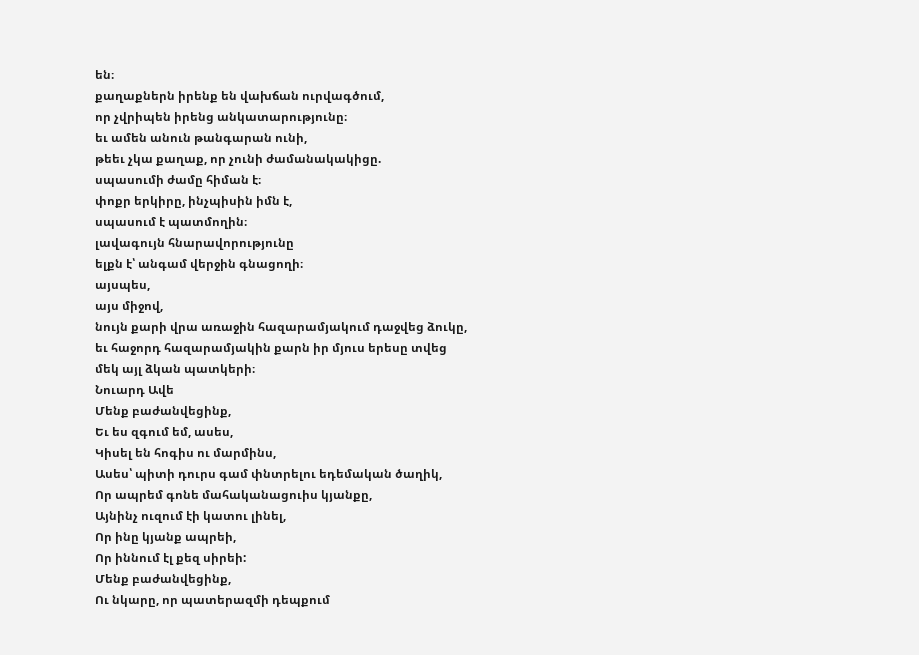են։
քաղաքներն իրենք են վախճան ուրվագծում,
որ չվրիպեն իրենց անկատարությունը։
եւ ամեն անուն թանգարան ունի,
թեեւ չկա քաղաք, որ չունի ժամանակակիցը.
սպասումի ժամը հիման է։
փոքր երկիրը, ինչպիսին իմն է,
սպասում է պատմողին։
լավագույն հնարավորությունը
ելքն է՝ անգամ վերջին գնացողի։
այսպես,
այս միջով,
նույն քարի վրա առաջին հազարամյակում դաջվեց ձուկը,
եւ հաջորդ հազարամյակին քարն իր մյուս երեսը տվեց
մեկ այլ ձկան պատկերի։
Նուարդ Ավե
Մենք բաժանվեցինք,
Եւ ես զգում եմ, ասես,
Կիսել են հոգիս ու մարմինս,
Ասես՝ պիտի դուրս գամ փնտրելու եդեմական ծաղիկ,
Որ ապրեմ գոնե մահականացուիս կյանքը,
Այնինչ ուզում էի կատու լինել,
Որ ինը կյանք ապրեի,
Որ իննում էլ քեզ սիրեի:
Մենք բաժանվեցինք,
Ու նկարը, որ պատերազմի դեպքում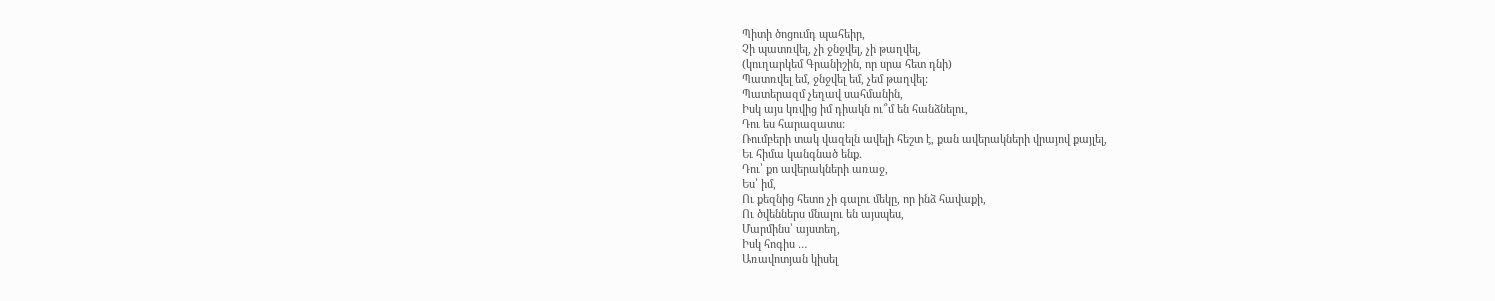Պիտի ծոցումդ պահեիր,
Չի պատռվել, չի ջնջվել, չի թաղվել,
(կուղարկեմ Գրանիշին, որ սրա հետ դնի)
Պատռվել եմ, ջնջվել եմ, չեմ թաղվել:
Պատերազմ չեղավ սահմանին,
Իսկ այս կռվից իմ դիակն ու՞մ են հանձնելու,
Դու ես հարազատս:
Ռումբերի տակ վազելն ավելի հեշտ է, քան ավերակների վրայով քայլել,
Եւ հիմա կանգնած ենք.
Դու՝ քո ավերակների առաջ,
Ես՝ իմ,
Ու քեզնից հետո չի գալու մեկը, որ ինձ հավաքի,
Ու ծվեններս մնալու են այսպես,
Մարմինս՝ այստեղ,
Իսկ հոգիս …
Առավոտյան կիսել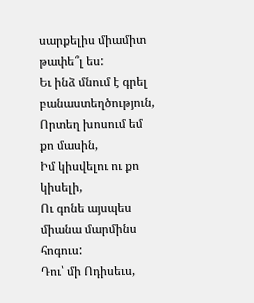սարքելիս միամիտ թափե՞լ ես:
Եւ ինձ մնում է գրել բանաստեղծություն,
Որտեղ խոսում եմ քո մասին,
Իմ կիսվելու ու քո կիսելի,
Ու գոնե այսպես միանա մարմինս հոգուս:
Դու՝ մի Ոդիսեւս,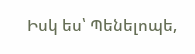Իսկ ես՝ Պենելոպե,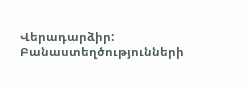Վերադարձիր:
Բանաստեղծությունների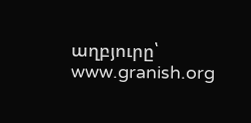աղբյուրը՝ www.granish.org